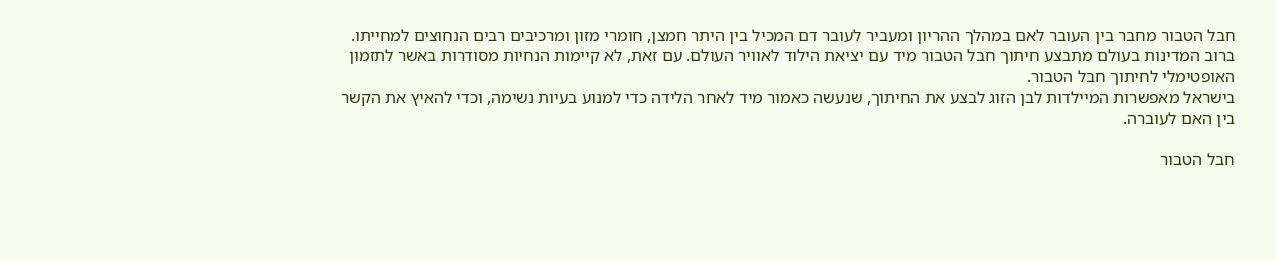חבל הטבור מחבר בין העובר לאם במהלך ההריון ומעביר לעובר דם המכיל בין היתר חמצן, חומרי מזון ומרכיבים רבים הנחוצים למחייתו. ברוב המדינות בעולם מתבצע חיתוך חבל הטבור מיד עם יציאת הילוד לאוויר העולם. עם זאת, לא קיימות הנחיות מסודרות באשר לתזמון האופטימלי לחיתוך חבל הטבור.
בישראל מאפשרות המיילדות לבן הזוג לבצע את החיתוך, שנעשה כאמור מיד לאחר הלידה כדי למנוע בעיות נשימה, וכדי להאיץ את הקשר בין האם לעוברה.

חבל הטבור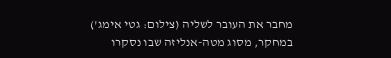מחבר את העובר לשליה (צילום: גטי אימג')
במחקר, מסוג מטה-אנליזה שבו נסקרו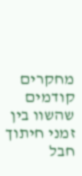מחקרים קודמים שהשוו בין זמני חיתוך חבל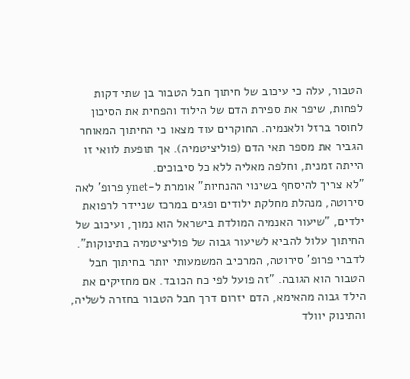הטבור, עלה כי עיכוב של חיתוך חבל הטבור בן שתי דקות לפחות, שיפר את ספירת הדם של הילוד והפחית את הסיכון לחוסר ברזל ולאנמיה. החוקרים עוד מצאו כי החיתוך המאוחר הגביר את מספר תאי הדם (פוליציטמיה). אך תופעת לוואי זו הייתה זמנית, וחלפה מאליה ללא כל סיבוכים.
"לא צריך להיסחף בשינוי ההנחיות" אומרת ל-ynet פרופ' לאה סירוטה, מנהלת מחלקת ילודים ופגים במרכז שניידר לרפואת ילדים, "שיעור האנמיה המולדת בישראל הוא נמוך, ועיכוב של החיתוך עלול להביא לשיעור גבוה של פוליציטמיה בתינוקות".
לדברי פרופ' סירוטה, המרכיב המשמעותי יותר בחיתוך חבל הטבור הוא הגובה. "זה פועל לפי כח הכובד. אם מחזיקים את הילד גבוה מהאימא, הדם יזרום דרך חבל הטבור בחזרה לשליה, והתינוק יוולד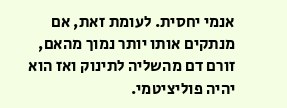אנמי יחסית. לעומת זאת, אם מנתקים אותו יותר נמוך מהאם, זורם דם מהשליה לתינוק ואז הוא יהיה פוליציטמי.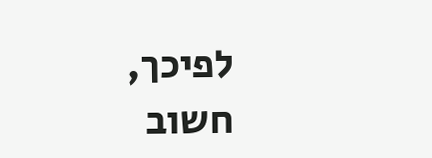לפיכך, חשוב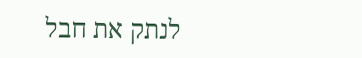לנתק את חבל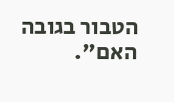הטבור בגובה האם".